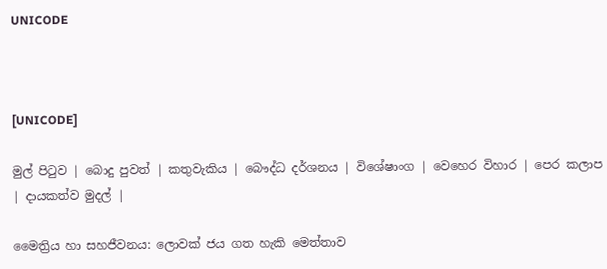UNICODE



[UNICODE]

මුල් පිටුව | බොදු පුවත් | කතුවැකිය | බෞද්ධ දර්ශනය | විශේෂාංග | වෙහෙර විහාර | පෙර කලාප | දායකත්ව මුදල් |

මෛත්‍රිය හා සහජීවනය: ලොවක් ජය ගත හැකි මෙත්තාව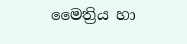මෛත්‍රිය හා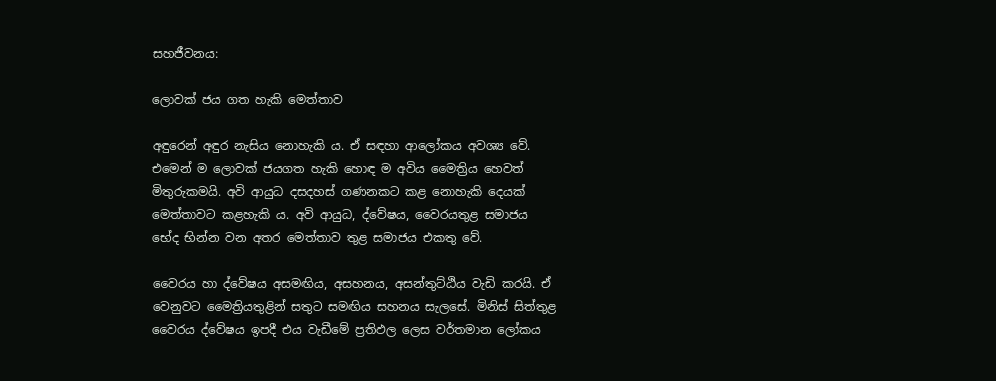සහජීවනය:

ලොවක් ජය ගත හැකි මෙත්තාව

අඳුරෙන් අඳුර නැසිය නොහැකි ය. ඒ සඳහා ආලෝකය අවශ්‍ය වේ. එමෙන් ම ලොවක් ජයගත හැකි හොඳ ම අවිය මෛත්‍රිය හෙවත් මිතුරුකමයි. අවි ආයුධ දසදහස් ගණනකට කළ නොහැකි දෙයක් මෙත්තාවට කළහැකි ය. අවි ආයුධ, ද්වේෂය, වෛරයතුළ සමාජය භේද භින්න වන අතර මෙත්තාව තුළ සමාජය එකතු වේ.

වෛරය හා ද්වේෂය අසමඟිය, අසහනය, අසන්තුට්ඨිය වැඩි කරයි. ඒ වෙනුවට මෛත්‍රියතුළින් සතුට සමඟිය සහනය සැලසේ. මිනිස් සිත්තුළ වෛරය ද්වේෂය ඉපදී එය වැඩීමේ ප්‍රතිඵල ලෙස වර්තමාන ලෝකය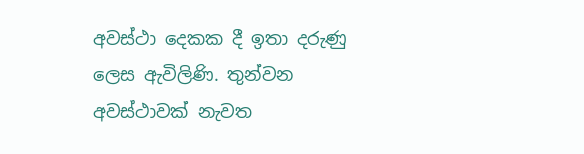අවස්ථා දෙකක දී ඉතා දරුණු ලෙස ඇවිලිණි. තුන්වන අවස්ථාවක් නැවත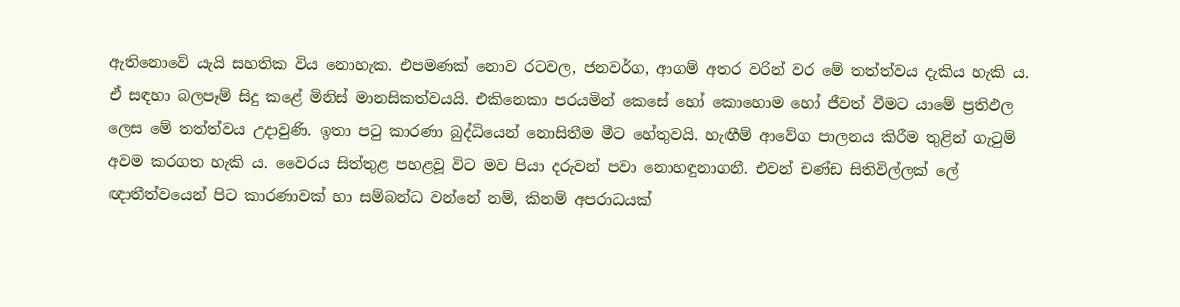ඇතිනොවේ යැයි සහතික විය නොහැක. එපමණක් නොව රටවල, ජනවර්ග, ආගම් අතර වරින් වර මේ තත්ත්වය දැකිය හැකි ය. ඒ සඳහා බලපෑම් සිදු කළේ මිනිස් මානසිකත්වයයි. එකිනෙකා පරයමින් කෙසේ හෝ කොහොම හෝ ජීවත් වීමට යාමේ ප්‍රතිඵල ලෙස මේ තත්ත්වය උදාවුණි. ඉතා පටු කාරණා බුද්ධියෙන් නොසිතීම මීට හේතුවයි. හැඟීම් ආවේග පාලනය කිරීම තුළින් ගැටුම් අවම කරගත හැකි ය. වෛරය සිත්තුළ පහළවූ විට මව පියා දරුවන් පවා නොහඳුනාගනී. එවන් චණ්ඩ සිතිවිල්ලක් ලේ ඥාතීත්වයෙන් පිට කාරණාවක් හා සම්බන්ධ වන්නේ නම්, කිනම් අපරාධයක්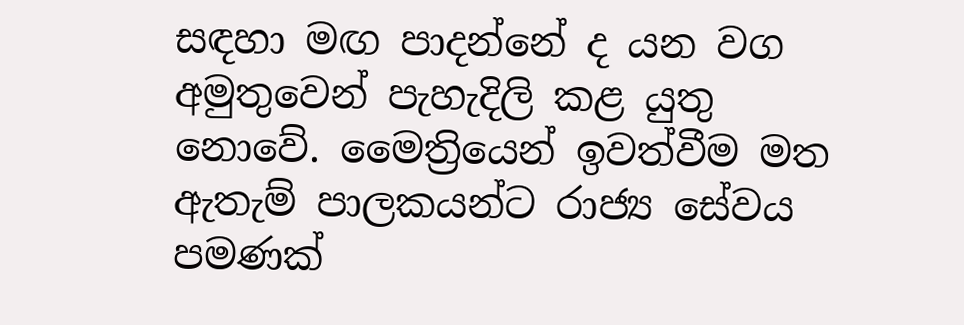සඳහා මඟ පාදන්නේ ද යන වග අමුතුවෙන් පැහැදිලි කළ යුතු නොවේ. මෛත්‍රියෙන් ඉවත්වීම මත ඇතැම් පාලකයන්ට රාජ්‍ය සේවය පමණක්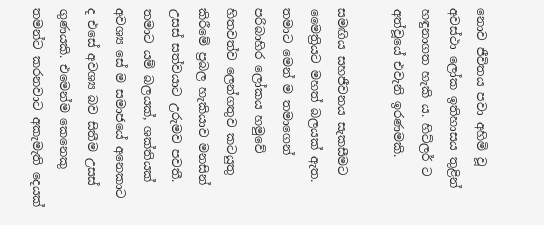නොව ජීවිතය පවා අහිමි වූ අවස්ථා ලෝක ඉතිහාසය තුළින් හඳුනාගත හැකි ය. හිට්ලර් ට අත්වූයේ එවැනි ඉරණමකි.

සමඟිය සහජීවනය සැකසීමට මෛත්‍රියට මහත් බලයක් ඇත. තමාට මෙන් ම තමාගෙන් පරිබාහිර ලෝකය හමුවේ හිතවත්ව ලෙන්ගතුව කටයුතු කිරීමේ ප්‍රබල හැකියාව මනසින් උසස් සත්වයාට උරුමව පවතී. තමාට යම් බලයක්, ශක්තියක් අවශ්‍ය සේ ම සමාජයේ අනෙකාට ද එසේ අවශ්‍ය බව සිතීම උසස් ගුණයකි. එමෙන්ම කෙනෙකු තමන්ට කරනවාට අකැමැති දෙයක්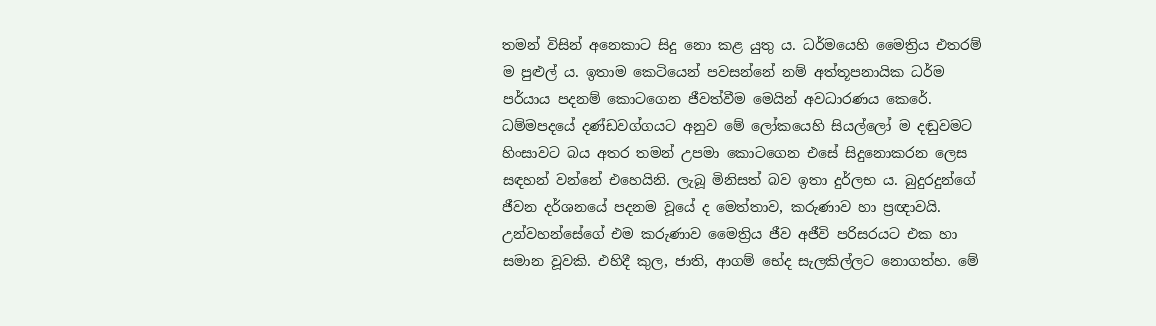තමන් විසින් අනෙකාට සිදු නො කළ යුතු ය. ධර්මයෙහි මෛත්‍රිය එතරම් ම පුළුල් ය. ඉතාම කෙටියෙන් පවසන්නේ නම් අත්තූපනායික ධර්ම පර්යාය පදනම් කොටගෙන ජීවත්වීම මෙයින් අවධාරණය කෙරේ. ධම්මපදයේ දණ්ඩවග්ගයට අනුව මේ ලෝකයෙහි සියල්ලෝ ම දඬුවමට හිංසාවට බය අතර තමන් උපමා කොටගෙන එසේ සිදුනොකරන ලෙස සඳහන් වන්නේ එහෙයිනි. ලැබූ මිනිසත් බව ඉතා දුර්ලභ ය. බුදුරදුන්ගේ ජීවන දර්ශනයේ පදනම වූයේ ද මෙත්තාව, කරුණාව හා ප්‍රඥාවයි. උන්වහන්සේගේ එම කරුණාව මෛත්‍රිය ජීව අජීවි පරිසරයට එක හා සමාන වූවකි. එහිදී කුල, ජාති, ආගම් භේද සැලකිල්ලට නොගත්හ. මේ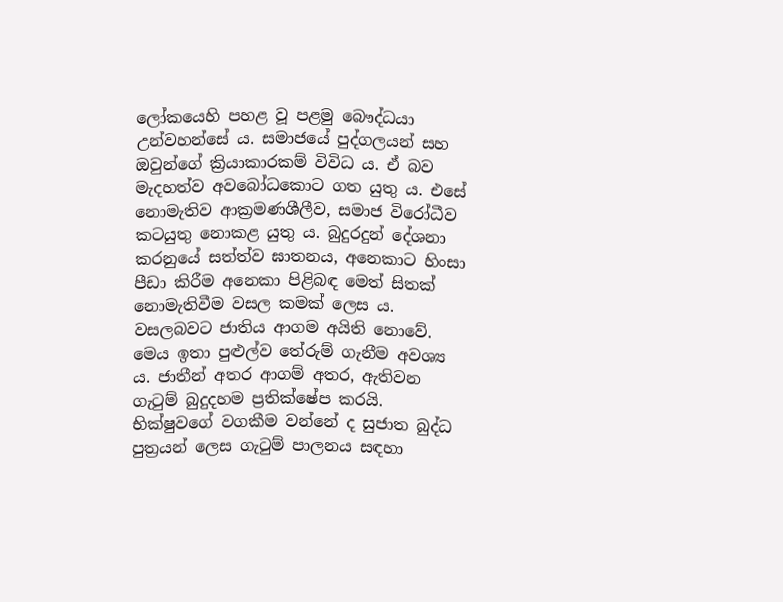ලෝකයෙහි පහළ වූ පළමු බෞද්ධයා උන්වහන්සේ ය. සමාජයේ පුද්ගලයන් සහ ඔවුන්ගේ ක්‍රියාකාරකම් විවිධ ය. ඒ බව මැදහත්ව අවබෝධකොට ගත යුතු ය. එසේ නොමැතිව ආක්‍රමණශීලීව, සමාජ විරෝධීව කටයුතු නොකළ යුතු ය. බුදුරදුන් දේශනා කරනුයේ සත්ත්ව ඝාතනය, අනෙකාට හිංසා පීඩා කිරීම අනෙකා පිළිබඳ මෙත් සිතක් නොමැතිවීම වසල කමක් ලෙස ය. වසලබවට ජාතිය ආගම අයිති නොවේ. මෙය ඉතා පුළුල්ව තේරුම් ගැනීම අවශ්‍ය ය. ජාතීන් අතර ආගම් අතර, ඇතිවන ගැටුම් බුදුදහම ප්‍රතික්ෂේප කරයි. භික්ෂුවගේ වගකීම වන්නේ ද සුජාත බුද්ධ පුත්‍රයන් ලෙස ගැටුම් පාලනය සඳහා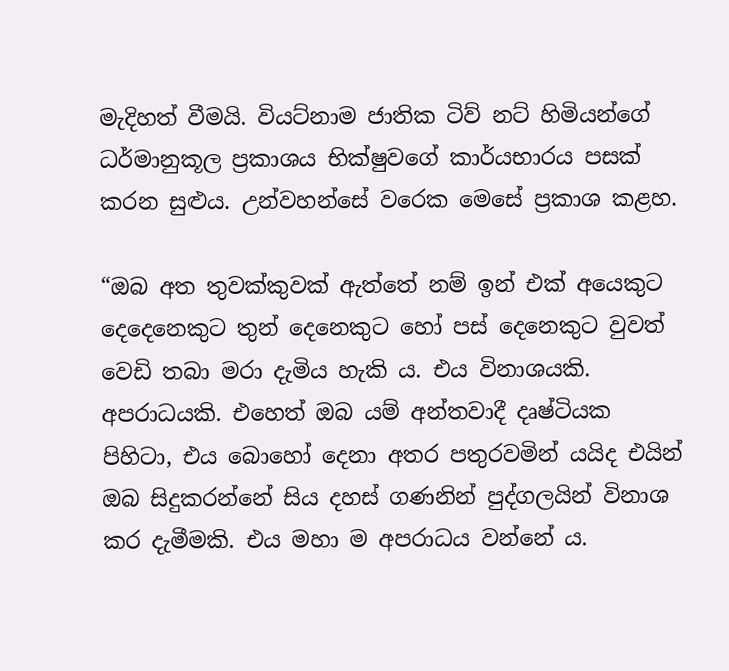මැදිහත් වීමයි. වියට්නාම ජාතික ටිව් නට් හිමියන්ගේ ධර්මානුකූල ප්‍රකාශය භික්ෂුවගේ කාර්යභාරය පසක් කරන සුළුය. උන්වහන්සේ වරෙක මෙසේ ප්‍රකාශ කළහ.

“ඔබ අත තුවක්කුවක් ඇත්තේ නම් ඉන් එක් අයෙකුට දෙදෙනෙකුට තුන් දෙනෙකුට හෝ පස් දෙනෙකුට වුවත් වෙඩි තබා මරා දැමිය හැකි ය. එය විනාශයකි. අපරාධයකි. එහෙත් ඔබ යම් අන්තවාදී දෘෂ්ටියක පිහිටා, එය බොහෝ දෙනා අතර පතුරවමින් යයිද එයින් ඔබ සිදුකරන්නේ සිය දහස් ගණනින් පුද්ගලයින් විනාශ කර දැමීමකි. එය මහා ම අපරාධය වන්නේ ය.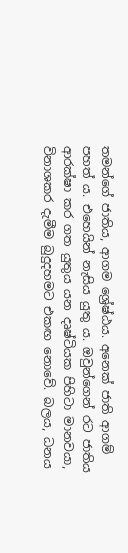තමන්ගේ ජාතිය, ආගම ශ්‍රේෂ්ඨය. අනෙක් ජාති ආගම් පහත් ය. එහෙයින් නැසිය යුතු ය. ඔවුන්ගෙන් රට ජාතිය ආරක්ෂා කර ගත යුතුය යන දෘෂ්ටියක පිහිටා මානවයා, විනාශකර දැමීම බුදුදහමට එකඟ නොවේ. බලය, ධනය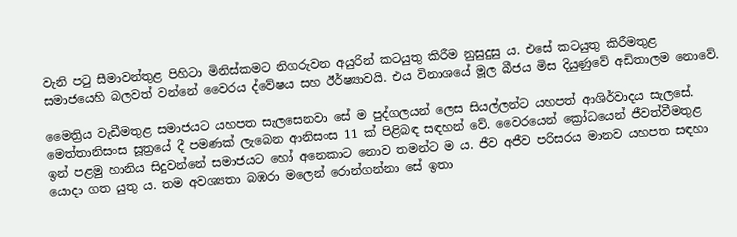වැනි පටු සීමාවන්තුළ පිහිටා මිනිස්කමට නිගරුවන අයුරින් කටයුතු කිරීම නුසුදුසු ය. එසේ කටයුතු කිරීමතුළ සමාජයෙහි බලවත් වන්නේ වෛරය ද්වේෂය සහ ඊර්ෂ්‍යාවයි. එය විනාශයේ මූල බීජය මිස දියුණුවේ අඩිතාලම නොවේ.

මෛත්‍රිය වැඩීමතුළ සමාජයට යහපත සැලසෙනවා සේ ම පුද්ගලයන් ලෙස සියල්ලන්ට යහපත් ආශිර්වාදය සැලසේ. මෙත්තානිසංස සූත්‍රයේ දී පමණක් ලැබෙන ආනිසංස 11 ක් පිළිබඳ සඳහන් වේ. වෛරයෙන් ක්‍රෝධයෙන් ජීවත්වීමතුළ ඉන් පළමු හානිය සිදුවන්නේ සමාජයට හෝ අනෙකාට නොව තමන්ට ම ය. ජීව අජීව පරිසරය මානව යහපත සඳහා යොදා ගත යුතු ය. තම අවශ්‍යතා බඹරා මලෙන් රොන්ගන්නා සේ ඉතා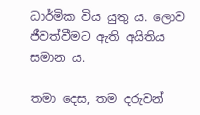ධාර්මික විය යුතු ය. ලොව ජීවත්වීමට ඇති අයිතිය සමාන ය.

තමා දෙස, තම දරුවන්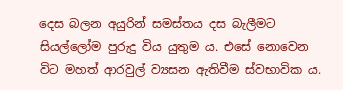දෙස බලන අයුරින් සමස්තය දස බැලීමට සියල්ලෝම පුරුදු විය යුතුම ය. එසේ නොවෙන විට මහත් ආරවුල් ව්‍යසන ඇතිවීම ස්වභාවික ය.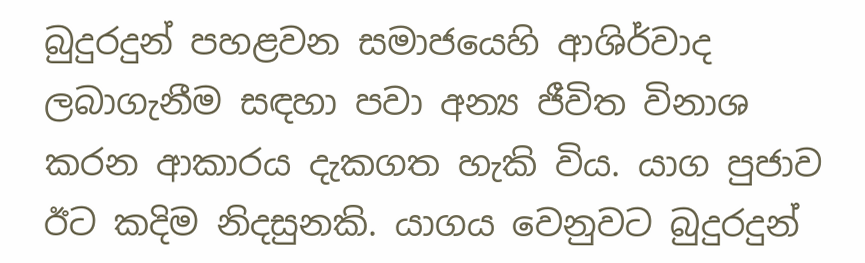බුදුරදුන් පහළවන සමාජයෙහි ආශිර්වාද ලබාගැනීම සඳහා පවා අන්‍ය ජීවිත විනාශ කරන ආකාරය දැකගත හැකි විය. යාග පුජාව ඊට කදිම නිදසුනකි. යාගය වෙනුවට බුදුරදුන්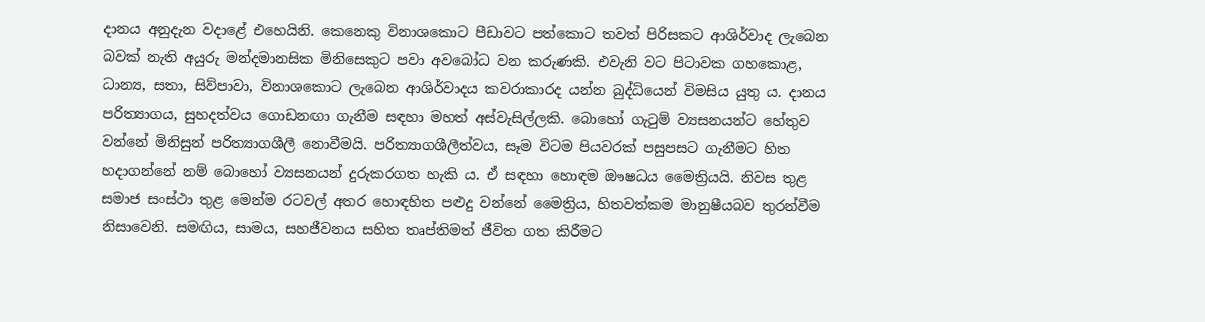දානය අනුදැන වදාළේ එහෙයිනි. කෙනෙකු විනාශකොට පීඩාවට පත්කොට තවත් පිරිසකට ආශිර්වාද ලැබෙන බවක් නැති අයුරු මන්දමානසික මිනිසෙකුට පවා අවබෝධ වන කරුණකි. එවැනි වට පිටාවක ගහකොළ, ධාන්‍ය, සතා, සිව්පාවා, විනාශකොට ලැබෙන ආශිර්වාදය කවරාකාරද යන්න බුද්ධියෙන් විමසිය යුතු ය. දානය පරිත්‍යාගය, සුහදත්වය ගොඩනඟා ගැනීම සඳහා මහත් අස්වැසිල්ලකි. බොහෝ ගැටුම් ව්‍යසනයන්ට හේතුව වන්නේ මිනිසුන් පරිත්‍යාගශීලී නොවීමයි. පරිත්‍යාගශීලීත්වය, සෑම විටම පියවරක් පසුපසට ගැනීමට හිත හදාගන්නේ නම් බොහෝ ව්‍යසනයන් දුරුකරගත හැකි ය. ඒ සඳහා හොඳම ඖෂධය මෛත්‍රියයි. නිවස තුළ සමාජ සංස්ථා තුළ මෙන්ම රටවල් අතර හොඳහිත පළුදු වන්නේ මෛත්‍රිය, හිතවත්කම මානුෂීයබව තුරන්වීම නිසාවෙනි. සමඟිය, සාමය, සහජීවනය සහිත තෘප්තිමත් ජීවිත ගත කිරීමට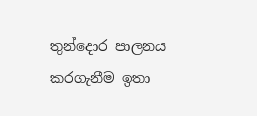තුන්දොර පාලනය කරගැනීම ඉතා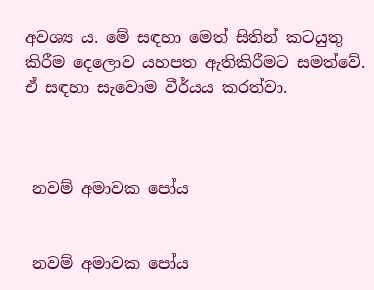අවශ්‍ය ය. මේ සඳහා මෙත් සිතින් කටයුතු කිරීම දෙලොව යහපත ඇතිකිරීමට සමත්වේ. ඒ සඳහා සැවොම වීර්යය කරත්වා.



 නවම් අමාවක පෝය


 නවම් අමාවක පෝය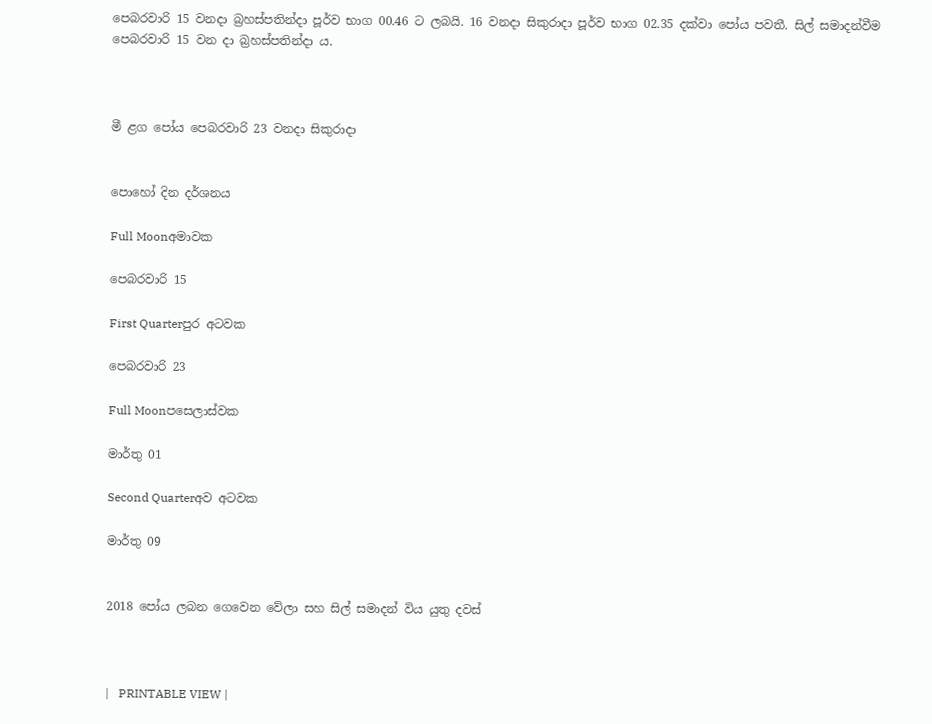පෙබරවාරි 15 වනදා බ්‍රහස්පතින්දා පූර්ව භාග 00.46 ට ලබයි. 16 වනදා සිකුරාදා පූර්ව භාග 02.35 දක්වා පෝය පවතී. සිල් සමාදන්වීම පෙබරවාරි 15 වන දා බ්‍රහස්පතින්දා ය.



මී ළග පෝය පෙබරවාරි 23 වනදා සිකුරාදා


පොහෝ දින දර්ශනය

Full Moonඅමාවක

පෙබරවාරි 15

First Quarterපුර අටවක

පෙබරවාරි 23

Full Moonපසෙලාස්වක

මාර්තු 01

Second Quarterඅව අටවක

මාර්තු 09


2018 පෝය ලබන ගෙවෙන වේලා සහ සිල් සමාදන් විය යුතු දවස්



|   PRINTABLE VIEW |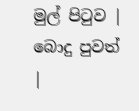මුල් පිටුව | බොදු පුවත් |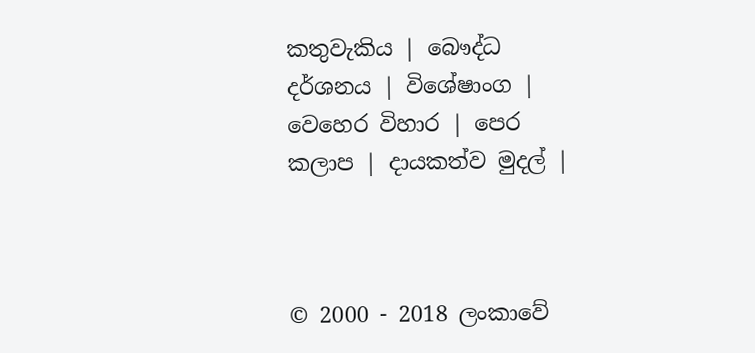කතුවැකිය | බෞද්ධ දර්ශනය | විශේෂාංග | වෙහෙර විහාර | පෙර කලාප | දායකත්ව මුදල් |



© 2000 - 2018 ලංකාවේ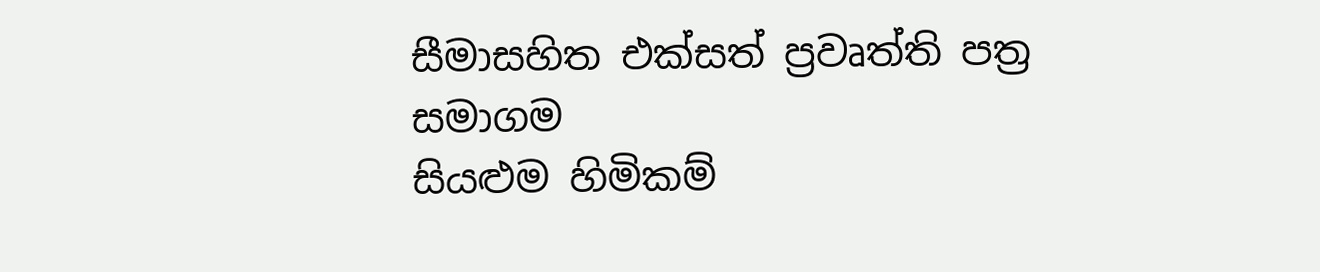සීමාසහිත එක්සත් ප්‍රවෘත්ති පත්‍ර සමාගම
සියළුම හිමිකම්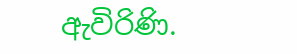ඇවිරිණි.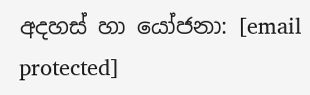අදහස් හා යෝජනා: [email protected]